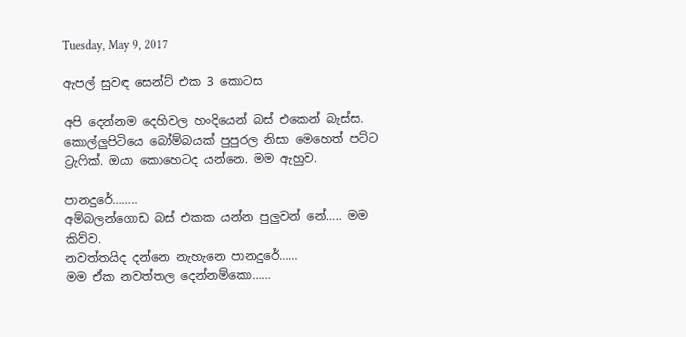Tuesday, May 9, 2017

ඇපල් සුවඳ සෙන්ට් එක 3 කොටස

අපි දෙන්නම දෙහිවල හංදියෙන් බස් එකෙන් බැස්ස. කොල්ලුපිටියෙ බෝම්බයක් පුපුරල නිසා මෙහෙත් පට්ට ට්‍රැෆික්. ඔයා කොහෙටද යන්නෙ. මම ඇහුව.

පානදුරේ……..
අම්බලන්ගොඩ බස් එකක යන්න පුලුවන් නේ….. මම කිව්ව.
නවත්තයිද දන්නෙ නැහැනෙ පානදුරේ……
මම ඒක නවත්තල දෙන්නම්කො……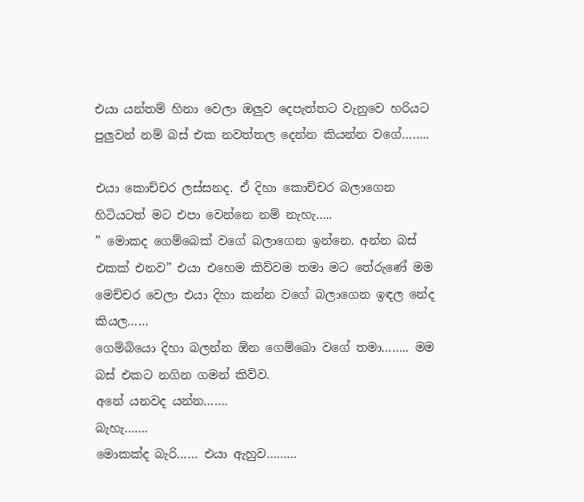එයා යන්තම් හිනා වෙලා ඔලුව දෙපැත්තට වැනුවෙ හරියට පුලුවන් නම් බස් එක නවත්තල දෙන්න කියන්න වගේ……..

එයා කොච්චර ලස්සනද. ඒ දිහා කොච්චර බලාගෙන හිටියටත් මට එපා වෙන්නෙ නම් නැහැ…..
” මොකද ගෙම්බෙක් වගේ බලාගෙන ඉන්නෙ. අන්න බස් එකක් එනව” එයා එහෙම කිව්වම තමා මට තේරුණේ මම මෙච්චර වෙලා එයා දිහා කන්න වගේ බලාගෙන ඉඳල නේද කියල……
ගෙම්බියො දිහා බලන්න ඕන ගෙම්බො වගේ තමා…….. මම බස් එකට නගින ගමන් කිව්ව.
අනේ යනවද යන්න…….
බැහැ…….
මොකක්ද බැරි…… එයා ඇහුව………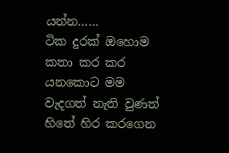යන්න……
ටික දුරක් ඔහොම කතා කර කර යනකොට මම වැදගත් නැති වුණත් හිතේ හිර කරගෙන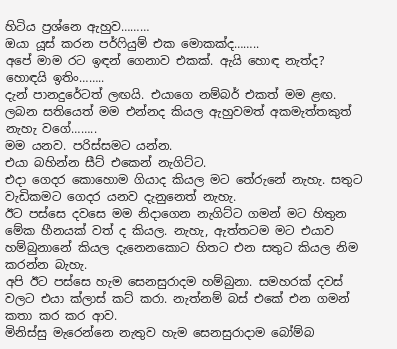හිටිය ප්‍රශ්නෙ ඇහුව………
ඔයා යූස් කරන පර්ෆියුම් එක මොකක්ද……..
අපේ මාම රට ඉඳන් ගෙනාව එකක්. ඇයි හොඳ නැත්ද?
හොඳයි ඉතිං……..
දැන් පානදුරේටත් ලඟයි. එයාගෙ නම්බර් එකත් මම ළඟ. ලබන සතියෙත් මම එන්නද කියල ඇහුවමත් අකමැත්තකුත් නැහැ වගේ……..
මම යනව. පරිස්සමට යන්න.
එයා බහින්න සීට් එකෙන් නැගිට්ට.
එදා ගෙදර කොහොම ගියාද කියල මට තේරුනේ නැහැ. සතුට වැඩිකමට ගෙදර යනව දැනුනෙත් නැහැ.
ඊට පස්සෙ දවසෙ මම නිදාගෙන නැගිට්ට ගමන් මට හිතුන මේක හීනයක් වත් ද කියල. නැහැ, ඇත්තටම මට එයාව හම්බුනානේ කියල දැනෙනකොට හිතට එන සතුට කියල නිම කරන්න බැහැ.
අපි ඊට පස්සෙ හැම සෙනසුරාදම හම්බුනා. සමහරක් දවස් වලට එයා ක්ලාස් කට් කරා. නැත්නම් බස් එකේ එන ගමන් කතා කර කර ආව.
මිනිස්සු මැරෙන්නෙ නැතුව හැම සෙනසුරාදාම බෝම්බ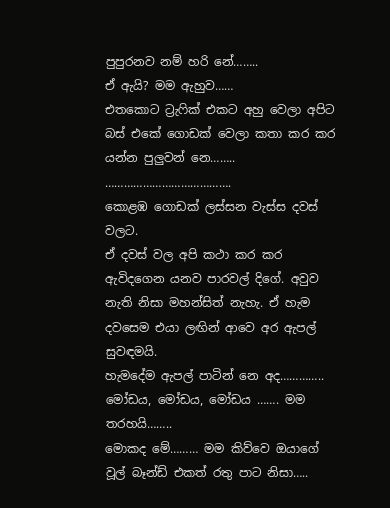පුපුරනව නම් හරි නේ……..
ඒ ඇයි? මම ඇහුව……
එතකොට ට්‍රැෆික් එකට අහු වෙලා අපිට බස් එකේ ගොඩක් වෙලා කතා කර කර යන්න පුලුවන් නෙ……..
………………………………….
කොළඹ ගොඩක් ලස්සන වැස්ස දවස් වලට.
ඒ දවස් වල අපි කථා කර කර ඇවිදගෙන යනව පාරවල් දිගේ. අවුව නැති නිසා මහන්සිත් නැහැ. ඒ හැම දවසෙම එයා ලඟින් ආවෙ අර ඇපල් සුවඳමයි.
හැමදේම ඇපල් පාටින් නෙ අද…………..
මෝඩය, මෝඩය, මෝඩය ……. මම තරහයි……..
මොකද මේ……… මම කිව්වෙ ඔයාගේ වූල් බෑන්ඩ් එකත් රතු පාට නිසා…..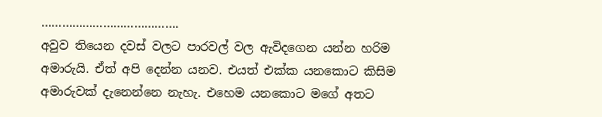………………………………….
අවුව තියෙන දවස් වලට පාරවල් වල ඇවිදගෙන යන්න හරිම අමාරුයි. ඒත් අපි දෙන්න යනව. එයත් එක්ක යනකොට කිසිම අමාරුවක් දැනෙන්නෙ නැහැ. එහෙම යනකොට මගේ අතට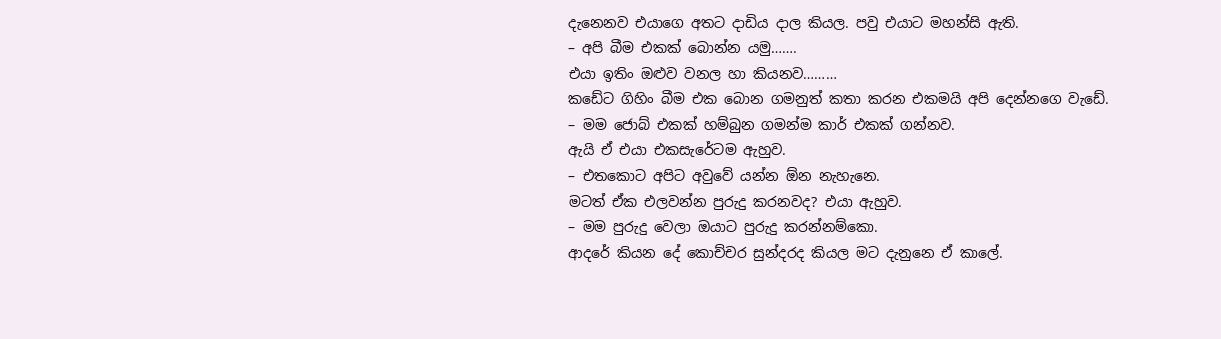දැනෙනව එයාගෙ අතට දාඩිය දාල කියල. පවු එයාට මහන්සි ඇති.
– අපි බීම එකක් බොන්න යමු…….
එයා ඉතිං ඔළුව වනල හා කියනව………
කඩේට ගිහිං බීම එක බොන ගමනුත් කතා කරන එකමයි අපි දෙන්නගෙ වැඩේ.
– මම ජොබ් එකක් හම්බුන ගමන්ම කාර් එකක් ගන්නව.
ඇයි ඒ එයා එකසැරේටම ඇහුව.
– එතකොට අපිට අවුවේ යන්න ඕන නැහැනෙ.
මටත් ඒක එලවන්න පුරුදු කරනවද? එයා ඇහුව.
– මම පුරුදු වෙලා ඔයාට පුරුදු කරන්නම්කො.
ආදරේ කියන දේ කොච්චර සුන්දරද කියල මට දැනුනෙ ඒ කාලේ.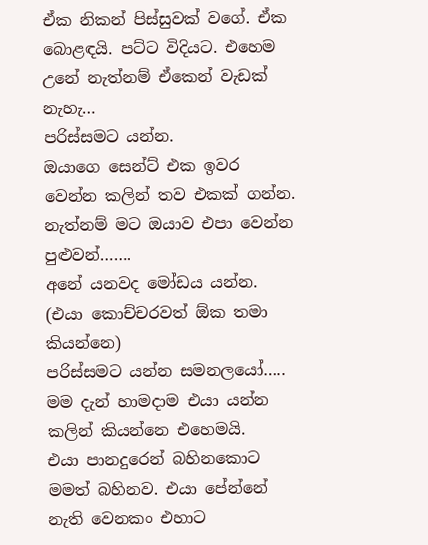ඒක නිකන් පිස්සුවක් වගේ. ඒක බොළඳයි. පට්ට විදියට. එහෙම උනේ නැත්නම් ඒකෙන් වැඩක් නැහැ…
පරිස්සමට යන්න.
ඔයාගෙ සෙන්ට් එක ඉවර වෙන්න කලින් තව එකක් ගන්න. නැත්නම් මට ඔයාව එපා වෙන්න පුළුවන්…….
අනේ යනවද මෝඩය යන්න. (එයා කොච්චරවත් ඕක තමා කියන්නෙ)
පරිස්සමට යන්න සමනලයෝ….. මම දැන් හාමදාම එයා යන්න කලින් කියන්නෙ එහෙමයි.
එයා පානදුරෙන් බහිනකොට මමත් බහිනව. එයා පේන්නේ නැති වෙනකං එහාට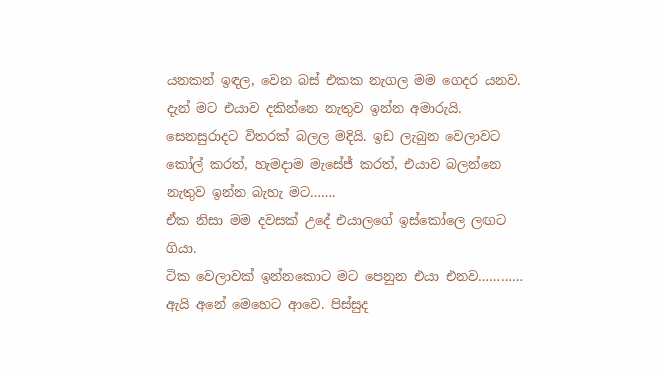යනකන් ඉඳල, වෙන බස් එකක නැගල මම ගෙදර යනව.
දැන් මට එයාව දකින්නෙ නැතුව ඉන්න අමාරුයි. සෙනසුරාදට විතරක් බලල මදියි. ඉඩ ලැබුන වෙලාවට කෝල් කරත්, හැමදාම මැසේජ් කරත්, එයාව බලන්නෙ නැතුව ඉන්න බැහැ මට…….
ඒක නිසා මම දවසක් උදේ එයාලගේ ඉස්කෝලෙ ලඟට ගියා.
ටික වෙලාවක් ඉන්නකොට මට පෙනුන එයා එනව…………
ඇයි අනේ මෙහෙට ආවෙ. පිස්සුද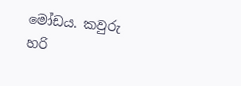මෝඩය. කවුරු හරි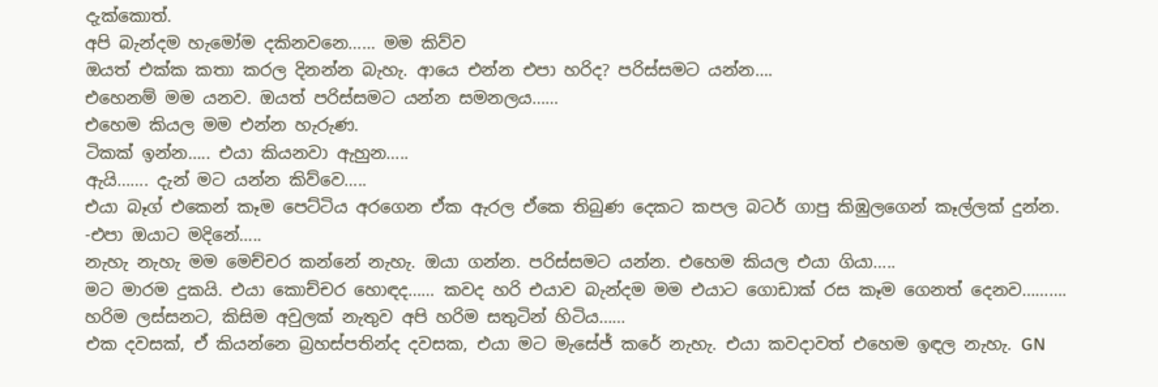දැක්කොත්.
අපි බැන්දම හැමෝම දකිනවනෙ…… මම කිව්ව
ඔයත් එක්ක කතා කරල දිනන්න බැහැ. ආයෙ එන්න එපා හරිද? පරිස්සමට යන්න….
එහෙනම් මම යනව. ඔයත් පරිස්සමට යන්න සමනලය……
එහෙම කියල මම එන්න හැරුණ.
ටිකක් ඉන්න….. එයා කියනවා ඇහුන…..
ඇයි……. දැන් මට යන්න කිව්වෙ…..
එයා බෑග් එකෙන් කෑම පෙට්ටිය අරගෙන ඒක ඇරල ඒකෙ තිබුණ දෙකට කපල බටර් ගාපු කිඹුලගෙන් කෑල්ලක් දුන්න.
-එපා ඔයාට මදිනේ…..
නැහැ නැහැ මම මෙච්චර කන්නේ නැහැ. ඔයා ගන්න. පරිස්සමට යන්න. එහෙම කියල එයා ගියා…..
මට මාරම දුකයි. එයා කොච්චර හොඳද…… කවද හරි එයාව බැන්දම මම එයාට ගොඩාක් රස කෑම ගෙනත් දෙනව……….
හරිම ලස්සනට, කිසිම අවුලක් නැතුව අපි හරිම සතුටින් හිටිය……
එක දවසක්, ඒ කියන්නෙ බ්‍රහස්පතින්ද දවසක, එයා මට මැසේජ් කරේ නැහැ. එයා කවදාවත් එහෙම ඉඳල නැහැ. GN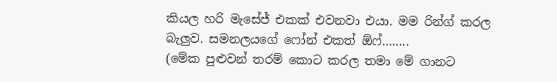කියල හරි මැසේජ් එකක් එවනවා එයා. මම රින්ග් කරල බැලුව. සමනලයගේ ෆෝන් එකත් ඕෆ්……..
(මේක පුළුවන් තරම් කොට කරල තමා මේ ගානට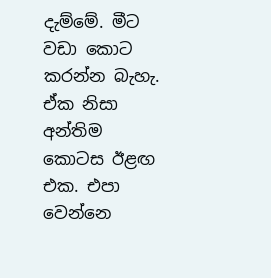දැම්මේ. මීට වඩා කොට කරන්න බැහැ. ඒක නිසා අන්තිම කොටස ඊළඟ එක. එපා වෙන්නෙ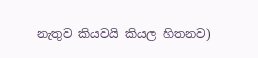නැතුව කියවයි කියල හිතනව)